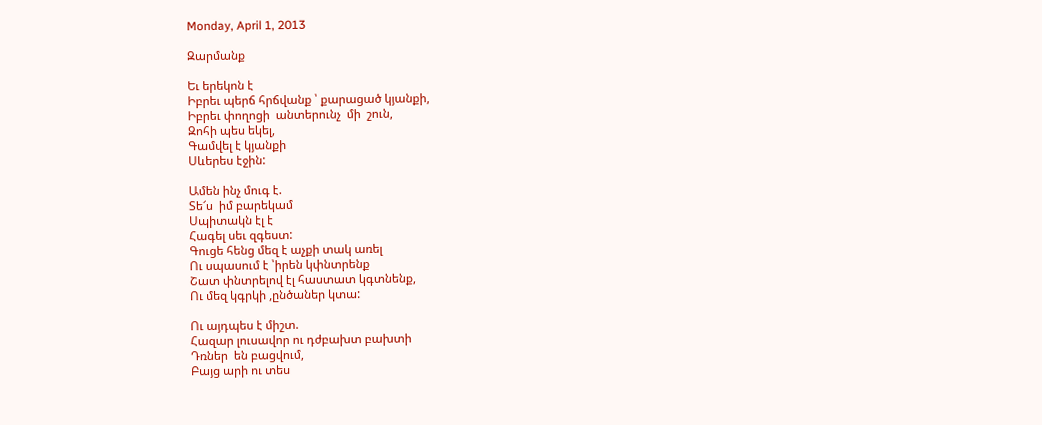Monday, April 1, 2013

Զարմանք

Եւ երեկոն է
Իբրեւ պերճ հրճվանք ՝ քարացած կյանքի,
Իբրեւ փողոցի  անտերունչ  մի  շուն,
Զոհի պես եկել,
Գամվել է կյանքի
Սևերես էջին:

Ամեն ինչ մուգ է.
Տե՜ս  իմ բարեկամ
Սպիտակն էլ է
Հագել սեւ զգեստ:
Գուցե հենց մեզ է աչքի տակ առել
Ու սպասում է ՝իրեն կփնտրենք
Շատ փնտրելով էլ հաստատ կգտնենք,
Ու մեզ կգրկի ,ընծաներ կտա:

Ու այդպես է միշտ.
Հազար լուսավոր ու դժբախտ բախտի
Դռներ  են բացվում,
Բայց արի ու տես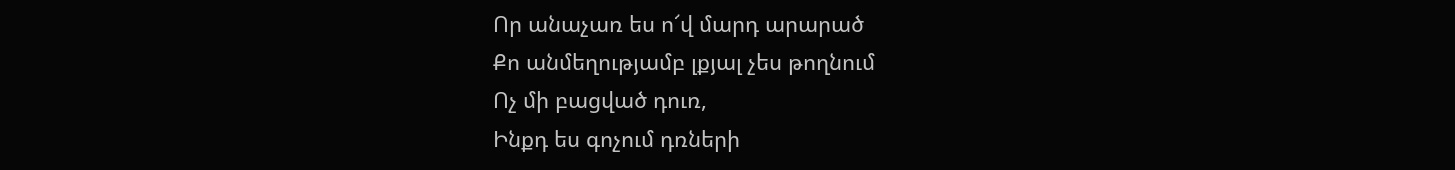Որ անաչառ ես ո՜վ մարդ արարած
Քո անմեղությամբ լքյալ չես թողնում
Ոչ մի բացված դուռ,
Ինքդ ես գոչում դռների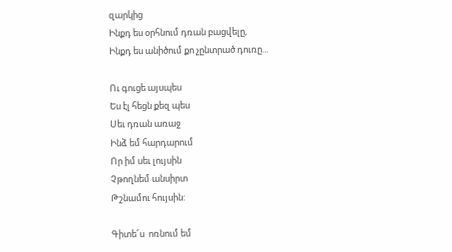զարկից
Ինքդ ես օրհնում դռան բացվելը,
Ինքդ ես անիծում քո չընտրած դուռը...

Ու գուցե այսպես
Ես էլ հեցն քեզ պես
Սեւ դռան առաջ
Ինձ եմ հարդարում
Որ իմ սեւ լույսին
Չթողնեմ անսիրտ
Թշնամու հույսին:

Գիտե՜ս  ոռնում եմ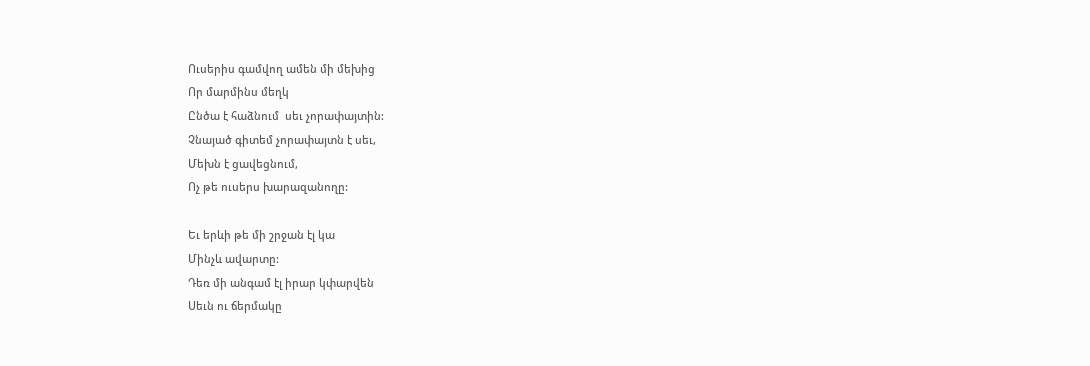Ուսերիս գամվող ամեն մի մեխից
Որ մարմինս մեղկ
Ընծա է հաձնում  սեւ չորափայտին:
Չնայած գիտեմ չորափայտն է սեւ,
Մեխն է ցավեցնում,
Ոչ թե ուսերս խարազանողը:

Եւ երևի թե մի շրջան էլ կա
Մինչև ավարտը:
Դեռ մի անգամ էլ իրար կփարվեն
Սեւն ու ճերմակը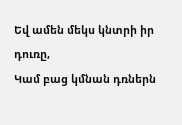Եվ ամեն մեկս կնտրի իր դուռը,
Կամ բաց կմնան դռներն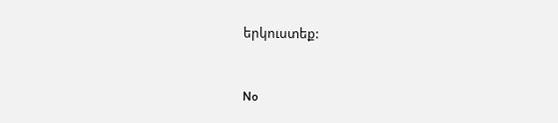երկուստեք:


No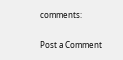comments:

Post a Comment